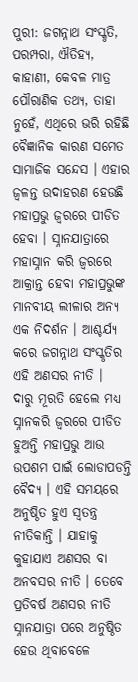ପୁରୀ: ଜଗନ୍ନାଥ ସଂସ୍କୃତି, ପରମ୍ପରା, ଐତିହ୍ୟ, କାହାଣୀ, କେବଳ ମାତ୍ର ପୌରାଣିକ ତଥ୍ୟ, ତାହା ନୁହେଁ, ଏଥିରେ ଭରି ରହିଛି ବୈଜ୍ଞାନିକ କାରଣ ସମେତ ସାମାଜିକ ସନ୍ଦେସ । ଏହାର ଜ୍ବଳନ୍ତ ଉଦାହରଣ ହେଉଛି ମହାପ୍ରଭୁ ଜ୍ବରରେ ପୀଡିତ ହେବା । ସ୍ନାନଯାତ୍ରାରେ ମହାସ୍ନାନ କରି ଜ୍ବରରେ ଆକ୍ରାନ୍ତ ହେବା ମହାପ୍ରଭୁଙ୍କ ମାନବୀୟ ଲୀଳାର ଅନ୍ୟ ଏକ ନିଦର୍ଶନ । ଆଶ୍ଚର୍ଯ୍ୟ କରେ ଜଗନ୍ନାଥ ସଂସ୍କୃତିର ଏହି ଅଣସର ନୀତି ।
ଦାରୁ ମୂରତି ହେଲେ ମଧ୍ୟ ସ୍ନାନକରି ଜ୍ବରରେ ପୀଡିତ ହୁଅନ୍ତି ମହାପ୍ରଭୁ ଆଉ ଉପଶମ ପାଇଁ ଲୋଡାପଡନ୍ତି ବୈଦ୍ୟ । ଏହି ସମୟରେ ଅନୁଷ୍ଠିତ ହୁଏ ସ୍ବତନ୍ତ୍ର ନୀତିକାନ୍ତି । ଯାହାକୁ କୁହାଯାଏ ଅଣସର ବା ଅନବସର ନୀତି । ତେବେ ପ୍ରତିବର୍ଷ ଅଣସର ନୀତି ସ୍ନାନଯାତ୍ରା ପରେ ଅନୁଷ୍ଠିତ ହେଉ ଥିବାବେଳେ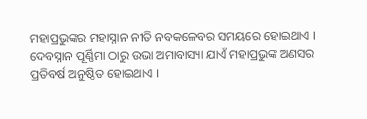ମହାପ୍ରଭୁଙ୍କର ମହାସ୍ନାନ ନୀତି ନବକଳେବର ସମୟରେ ହୋଇଥାଏ ।
ଦେବସ୍ନାନ ପୂର୍ଣ୍ଣିମା ଠାରୁ ଉଭା ଅମାବାସ୍ୟା ଯାଏଁ ମହାପ୍ରଭୁଙ୍କ ଅଣସର ପ୍ରତିବର୍ଷ ଅନୁଷ୍ଠିତ ହୋଇଥାଏ ।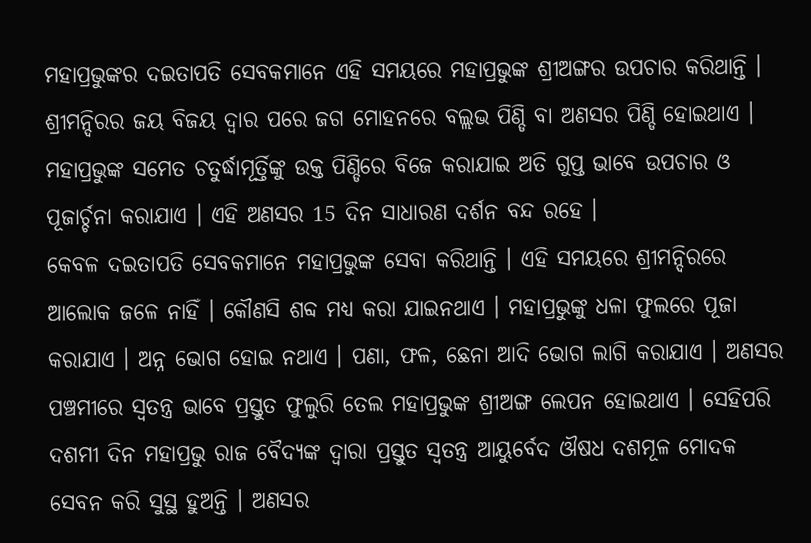ମହାପ୍ରଭୁଙ୍କର ଦଇତାପତି ସେବକମାନେ ଏହି ସମୟରେ ମହାପ୍ରଭୁଙ୍କ ଶ୍ରୀଅଙ୍ଗର ଉପଚାର କରିଥାନ୍ତି । ଶ୍ରୀମନ୍ଦିରର ଜୟ ବିଜୟ ଦ୍ବାର ପରେ ଜଗ ମୋହନରେ ବଲ୍ଲଭ ପିଣ୍ଡି ବା ଅଣସର ପିଣ୍ଡି ହୋଇଥାଏ । ମହାପ୍ରଭୁଙ୍କ ସମେତ ଚତୁର୍ଦ୍ଧାମୂର୍ତ୍ତିଙ୍କୁ ଉକ୍ତ ପିଣ୍ଡିରେ ବିଜେ କରାଯାଇ ଅତି ଗୁପ୍ତ ଭାବେ ଉପଚାର ଓ ପୂଜାର୍ଚ୍ଚନା କରାଯାଏ । ଏହି ଅଣସର 15 ଦିନ ସାଧାରଣ ଦର୍ଶନ ବନ୍ଦ ରହେ ।
କେବଳ ଦଇତାପତି ସେବକମାନେ ମହାପ୍ରଭୁଙ୍କ ସେବା କରିଥାନ୍ତି । ଏହି ସମୟରେ ଶ୍ରୀମନ୍ଦିରରେ ଆଲୋକ ଜଳେ ନାହିଁ । କୌଣସି ଶବ୍ଦ ମଧ୍ୟ କରା ଯାଇନଥାଏ । ମହାପ୍ରଭୁଙ୍କୁ ଧଳା ଫୁଲରେ ପୂଜା କରାଯାଏ । ଅନ୍ନ ଭୋଗ ହୋଇ ନଥାଏ । ପଣା, ଫଳ, ଛେନା ଆଦି ଭୋଗ ଲାଗି କରାଯାଏ । ଅଣସର ପଞ୍ଚମୀରେ ସ୍ବତନ୍ତ୍ର ଭାବେ ପ୍ରସ୍ତୁତ ଫୁଲୁରି ତେଲ ମହାପ୍ରଭୁଙ୍କ ଶ୍ରୀଅଙ୍ଗ ଲେପନ ହୋଇଥାଏ । ସେହିପରି ଦଶମୀ ଦିନ ମହାପ୍ରଭୁ ରାଜ ବୈଦ୍ୟଙ୍କ ଦ୍ଵାରା ପ୍ରସ୍ତୁତ ସ୍ବତନ୍ତ୍ର ଆୟୁର୍ବେଦ ଔଷଧ ଦଶମୂଳ ମୋଦକ ସେବନ କରି ସୁସ୍ଥ ହୁଅନ୍ତି । ଅଣସର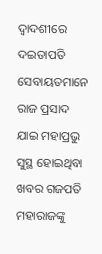ଦ୍ଵାଦଶୀରେ ଦଇତାପତି ସେବାୟତମାନେ ରାଜ ପ୍ରସାଦ ଯାଇ ମହାପ୍ରଭୁ ସୁସ୍ଥ ହୋଇଥିବା ଖବର ଗଜପତି ମହାରାଜଙ୍କୁ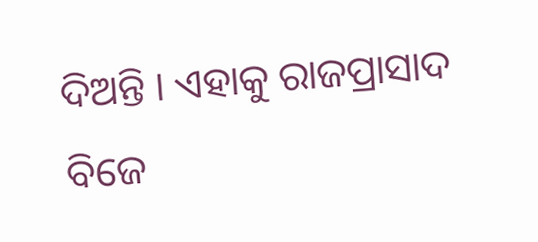ଦିଅନ୍ତି । ଏହାକୁ ରାଜପ୍ରାସାଦ ବିଜେ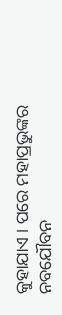କୁହାଯାଏ । ପରେ ମହାପ୍ରଭୁଙ୍କର ନବଯୌବନ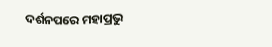ଦର୍ଶନପରେ ମହାପ୍ରଭୁ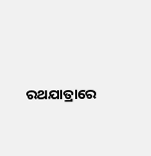ରଥଯାତ୍ରାରେ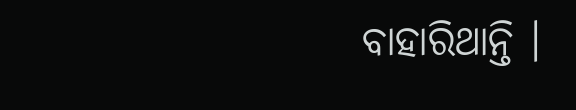ବାହାରିଥାନ୍ତି ।